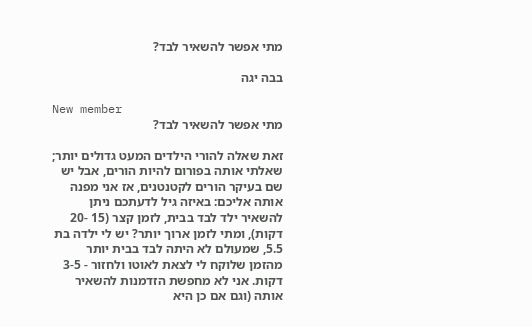מתי אפשר להשאיר לבד?

בבה יגה

New member
מתי אפשר להשאיר לבד?

זאת שאלה להורי הילדים המעט גדולים יותר; שאלתי אותה בפורום להיות הורים, אבל יש שם בעיקר הורים לקטנטנים, אז אני מפנה אותה אליכם: באיזה גיל לדעתכם ניתן להשאיר ילד לבד בבית, לזמן קצר (15 -20 דקות), ומתי לזמן ארוך יותר? יש לי ילדה בת 5.5, שמעולם לא היתה לבד בבית יותר מהזמן שלוקח לי לצאת לאוטו ולחזור - 3-5 דקות. אני לא מחפשת הזדמנות להשאיר אותה (וגם אם כן היא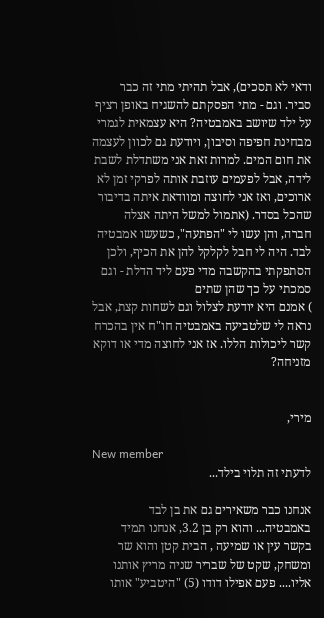ודאי לא תסכים), אבל תהיתי מתי זה כבר סביר. וגם - מתי הפסקתם להשגיח באופן רציף על ילד שיושב באמבטיה? היא עצמאית לגמרי מבחינת חפיפה וסיבון, ויודעת גם לכוון לעצמה את חום המים. למרות זאת אני משתדלת לשבת לידה, אבל לפעמים עוזבת אותה לפרקי זמן לא ארוכים, ואז אני לחוצה ומוודאת איתה בדיבור שהכל בסדר. (אתמול למשל היתה אצלה חברה, והן עשו לי "הפתעה", כשעשו אמבטיה לבד. היה לי חבל לקלקל להן את הכיף, ולכן הסתפקתי בהקשבה מדי פעם ליד הדלת - וגם סמכתי על כך שהן שתים
) אמנם היא יודעת לצלול וגם לשחות קצת, אבל נראה לי שלטביעה באמבטיה חו"ח אין בהכרח קשר ליכולות הללו. אז אני לחוצה מדי או דוקא מזניחה?


מירי,

New member
לדעתי זה תלוי בילד...

אנחנו כבר משאירים גם את בן לבד באמבטיה... והוא רק בן 3.2, אנחנו תמיד בקשר עין או שמיעה , הבית קטן והוא שר ומשחק, שקט של שבריר שניה מריץ אותנו אליו.... פעם אפילו דודו (5) "היטביע" אותו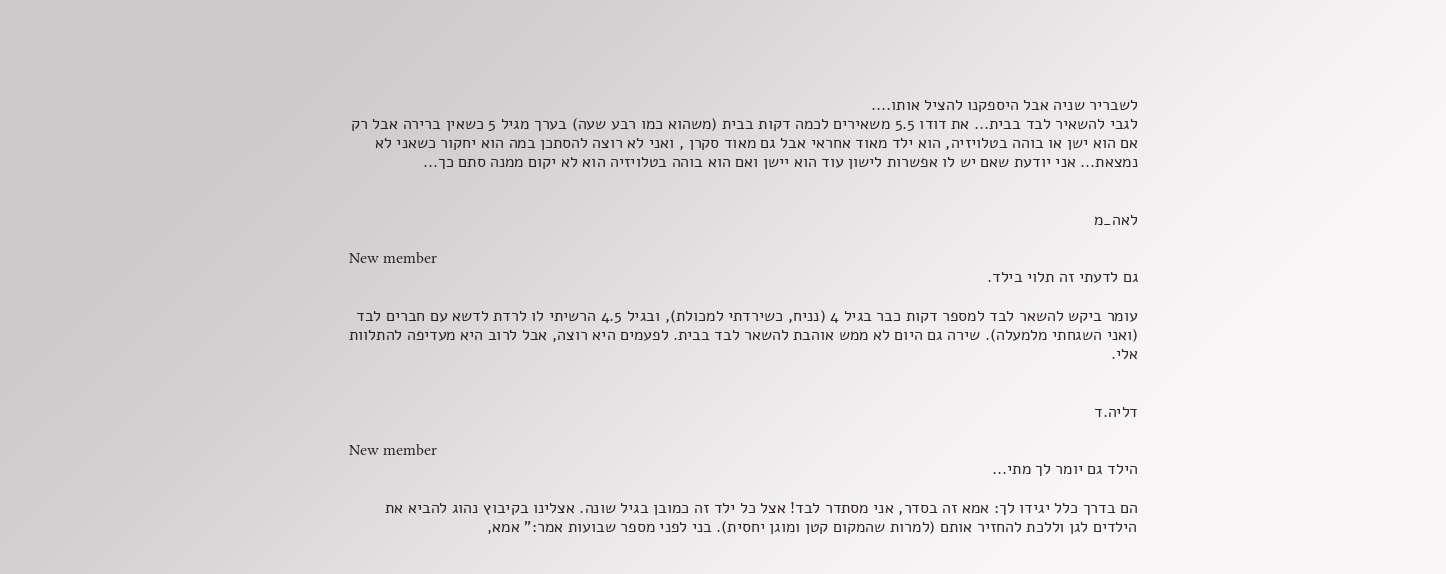לשבריר שניה אבל היספקנו להציל אותו....
לגבי להשאיר לבד בבית... את דודו 5.5 משאירים לכמה דקות בבית (משהוא כמו רבע שעה) בערך מגיל 5 כשאין ברירה אבל רק אם הוא ישן או בוהה בטלויזיה, הוא ילד מאוד אחראי אבל גם מאוד סקרן , ואני לא רוצה להסתכן במה הוא יחקור כשאני לא נמצאת... אני יודעת שאם יש לו אפשרות לישון עוד הוא יישן ואם הוא בוהה בטלויזיה הוא לא יקום ממנה סתם כך...


לאה_מ

New member
גם לדעתי זה תלוי בילד.

עומר ביקש להשאר לבד למספר דקות כבר בגיל 4 (נניח, כשירדתי למכולת), ובגיל 4.5 הרשיתי לו לרדת לדשא עם חברים לבד (ואני השגחתי מלמעלה). שירה גם היום לא ממש אוהבת להשאר לבד בבית. לפעמים היא רוצה, אבל לרוב היא מעדיפה להתלוות אלי.


דליה.ד

New member
הילד גם יומר לך מתי...

הם בדרך כלל יגידו לך: אמא זה בסדר, אני מסתדר לבד! אצל כל ילד זה כמובן בגיל שונה. אצלינו בקיבוץ נהוג להביא את הילדים לגן וללכת להחזיר אותם (למרות שהמקום קטן ומוגן יחסית). בני לפני מספר שבועות אמר:" אמא,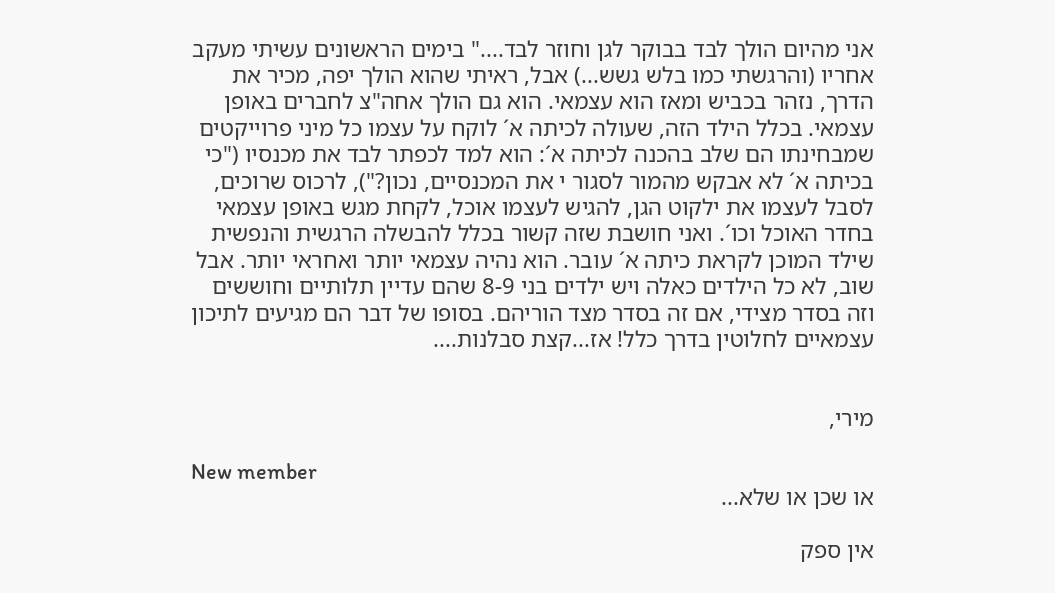אני מהיום הולך לבד בבוקר לגן וחוזר לבד...." בימים הראשונים עשיתי מעקב אחריו (והרגשתי כמו בלש גשש...) אבל, ראיתי שהוא הולך יפה, מכיר את הדרך, נזהר בכביש ומאז הוא עצמאי. הוא גם הולך אחה"צ לחברים באופן עצמאי. בכלל הילד הזה, שעולה לכיתה א´ לוקח על עצמו כל מיני פרוייקטים שמבחינתו הם שלב בהכנה לכיתה א´: הוא למד לכפתר לבד את מכנסיו ("כי בכיתה א´ לא אבקש מהמור לסגור י את המכנסיים, נכון?"), לרכוס שרוכים, לסבל לעצמו את ילקוט הגן, להגיש לעצמו אוכל, לקחת מגש באופן עצמאי בחדר האוכל וכו´. ואני חושבת שזה קשור בכלל להבשלה הרגשית והנפשית שילד המוכן לקראת כיתה א´ עובר. הוא נהיה עצמאי יותר ואחראי יותר. אבל שוב, לא כל הילדים כאלה ויש ילדים בני 8-9 שהם עדיין תלותיים וחוששים וזה בסדר מצידי, אם זה בסדר מצד הוריהם. בסופו של דבר הם מגיעים לתיכון עצמאיים לחלוטין בדרך כלל! אז...קצת סבלנות....


מירי,

New member
או שכן או שלא...

אין ספק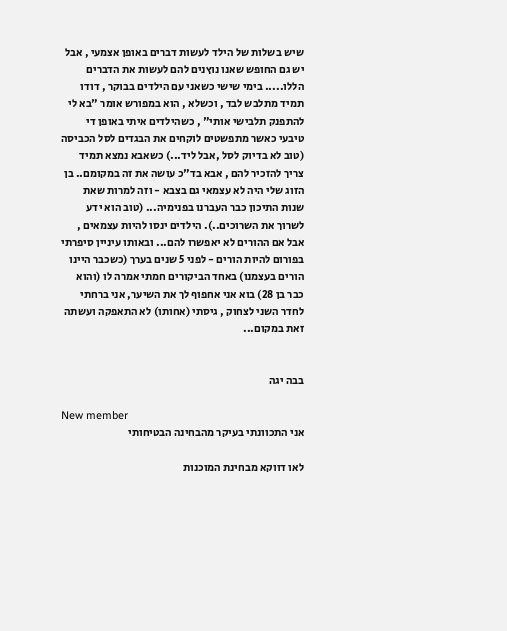שיש בשלות של הילד לעשות דברים באופן אצמעי , אבל יש גם החופש שאנו נוץנים להם לעשות את הדברים הללו..... בימי שישי כשאני עם הילדים בבוקר , דודו תמיד מתלבש לבד , וכשלא , הוא במפורש אומר "בא לי להתפנק תלבישי אותי" , כשהילדים איתי באופן די טיבעי כאשר מתפשטים לוקחים את הבגדים לסל הכביסה (טוב לא בדיוק לסל ,אבל ליד...) כשאבא נמצא תמיד צריך להזכיר להם , אבא בד"כ עושה את זה במקומם.. בן הזוג שלי היה לא עצמאי גם בצבא - וזה למרות שאת שנות התיכון כבר העברנו בפנימיה... (טוב הוא ידע לשרוך את השרוכים..). הילדים ינסו להיות עצמאים , אבל אם ההורים לא יאפשרו להם... ובאותו עיניין סיפרתי בפורום להיות הורים - לפני 5 שנים בערך (כשכבר היינו הורים בעצמנו) באחד הביקורים חמתי אמרה לו (והוא כבר בן 28) בוא אני אחפוף לך את השיער, אני ברחתי לחדר השני לצחוק , גיסתי (אחותו) לא התאפקה ועשתה זאת במקום...


בבה יגה

New member
אני התכוונתי בעיקר מהבחינה הבטיחותי

לאו דווקא מבחינת המוכנות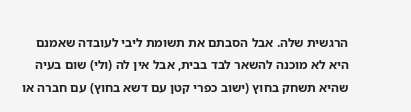הרגשית שלה. אבל הסבתם את תשומת ליבי לעובדה שאמנם היא לא מוכנה להשאר לבד בבית, אבל אין לה (ולי) שום בעיה שהיא תשחק בחוץ (ישוב כפרי קטן עם דשא בחוץ) עם חברה או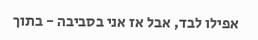אפילו לבד, אבל אז אני בסביבה - בתוך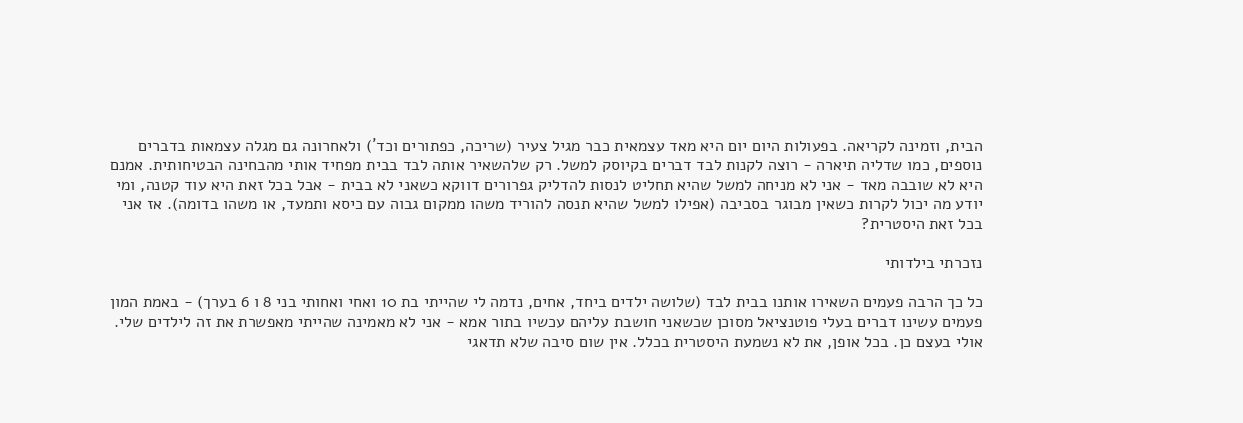הבית, וזמינה לקריאה. בפעולות היום יום היא מאד עצמאית כבר מגיל צעיר (שריכה, כפתורים וכד´) ולאחרונה גם מגלה עצמאות בדברים נוספים, כמו שדליה תיארה - רוצה לקנות לבד דברים בקיוסק למשל. רק שלהשאיר אותה לבד בבית מפחיד אותי מהבחינה הבטיחותית. אמנם היא לא שובבה מאד - אני לא מניחה למשל שהיא תחליט לנסות להדליק גפרורים דווקא כשאני לא בבית - אבל בכל זאת היא עוד קטנה, ומי יודע מה יכול לקרות כשאין מבוגר בסביבה (אפילו למשל שהיא תנסה להוריד משהו ממקום גבוה עם כיסא ותמעד, או משהו בדומה). אז אני בכל זאת היסטרית?

נזכרתי בילדותי

כל כך הרבה פעמים השאירו אותנו בבית לבד (שלושה ילדים ביחד, אחים, נדמה לי שהייתי בת 10 ואחי ואחותי בני 8 ו 6 בערך) - באמת המון פעמים עשינו דברים בעלי פוטנציאל מסוכן שכשאני חושבת עליהם עכשיו בתור אמא - אני לא מאמינה שהייתי מאפשרת את זה לילדים שלי. אולי בעצם כן. בכל אופן, את לא נשמעת היסטרית בכלל. אין שום סיבה שלא תדאגי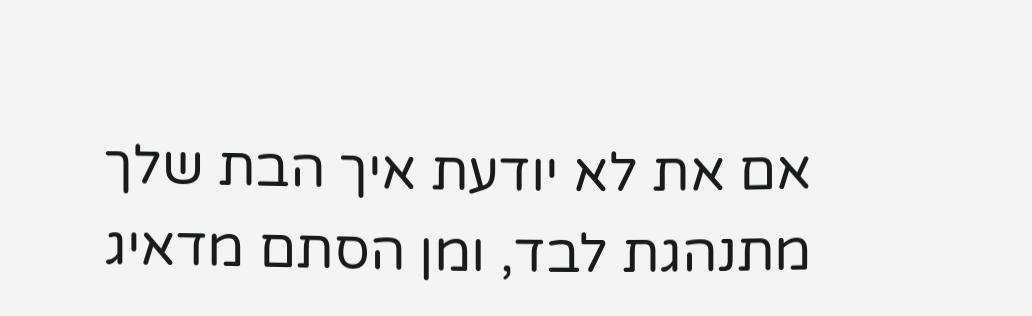אם את לא יודעת איך הבת שלך מתנהגת לבד, ומן הסתם מדאיג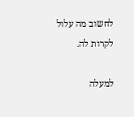לחשוב מה עלול לקרות לה.

למעלה